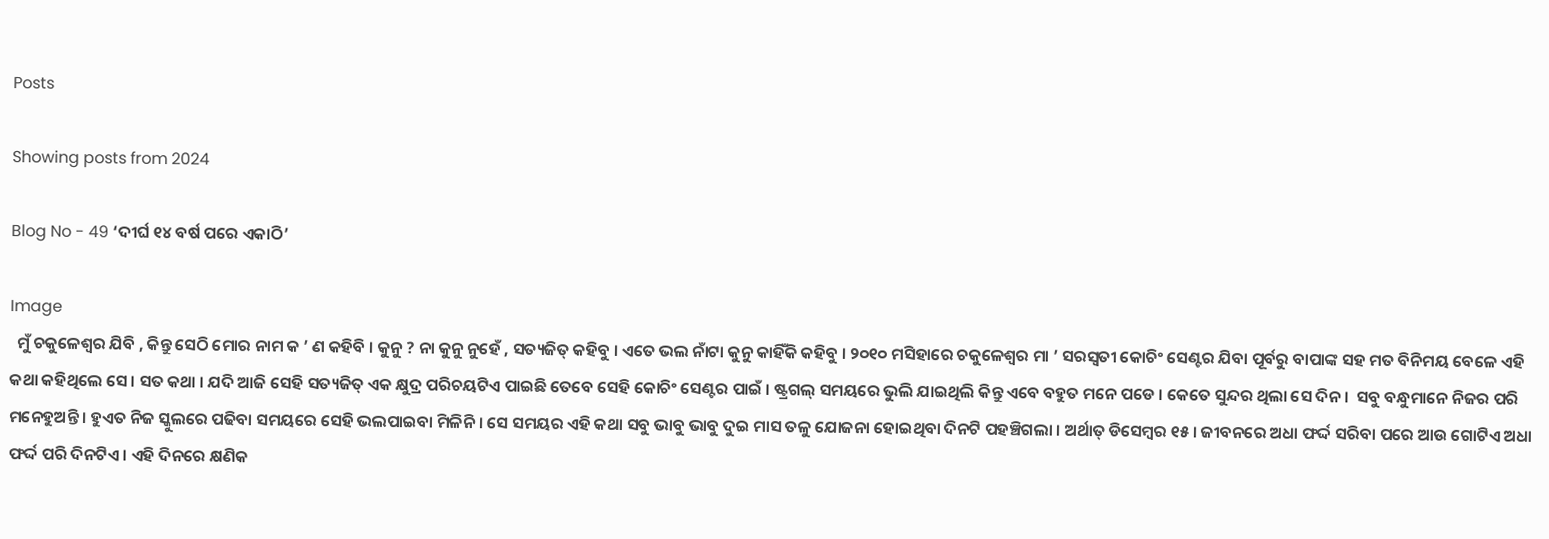Posts

Showing posts from 2024

Blog No - 49 ‘ଦୀର୍ଘ ୧୪ ବର୍ଷ ପରେ ଏକାଠି’

Image
  ମୁଁ ଚକୁଳେଶ୍ୱର ଯିବି , କିନ୍ତୁ ସେଠି ମୋର ନାମ କ ’ ଣ କହିବି । କୁନୁ ? ନା କୁନୁ ନୁହେଁ , ସତ୍ୟଜିତ୍ କହିବୁ । ଏତେ ଭଲ ନାଁଟା କୁନୁ କାହିଁକି କହିବୁ । ୨୦୧୦ ମସିହାରେ ଚକୁଳେଶ୍ୱର ମା ’ ସରସ୍ୱତୀ କୋଚିଂ ସେଣ୍ଟର ଯିବା ପୂର୍ବରୁ ବାପାଙ୍କ ସହ ମତ ବିନିମୟ ବେଳେ ଏହି କଥା କହିଥିଲେ ସେ । ସତ କଥା । ଯଦି ଆଜି ସେହି ସତ୍ୟଜିତ୍ ଏକ କ୍ଷୁଦ୍ର ପରିଚୟଟିଏ ପାଇଛି ତେବେ ସେହି କୋଚିଂ ସେଣ୍ଟର ପାଇଁ । ଷ୍ଟ୍ରଗଲ୍ ସମୟରେ ଭୁଲି ଯାଇଥିଲି କିନ୍ତୁ ଏବେ ବହୁତ ମନେ ପଡେ । କେତେ ସୁନ୍ଦର ଥିଲା ସେ ଦିନ ।  ସବୁ ବନ୍ଧୁମାନେ ନିଜର ପରି ମନେହୁଅନ୍ତି । ହୁଏତ ନିଜ ସ୍କୁଲରେ ପଢିବା ସମୟରେ ସେହି ଭଲପାଇବା ମିଳିନି । ସେ ସମୟର ଏହି କଥା ସବୁ ଭାବୁ ଭାବୁ ଦୁଇ ମାସ ତଳୁ ଯୋଜନା ହୋଇଥିବା ଦିନଟି ପହଞ୍ଚିଗଲା । ଅର୍ଥାତ୍ ଡିସେମ୍ବର ୧୫ । ଜୀବନରେ ଅଧା ଫର୍ଦ୍ଦ ସରିବା ପରେ ଆଉ ଗୋଟିଏ ଅଧା ଫର୍ଦ୍ଦ ପରି ଦିନଟିଏ । ଏହି ଦିନରେ କ୍ଷଣିକ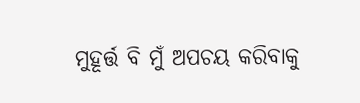ମୁହୂର୍ତ୍ତ ବି ମୁଁ ଅପଚୟ କରିବାକୁ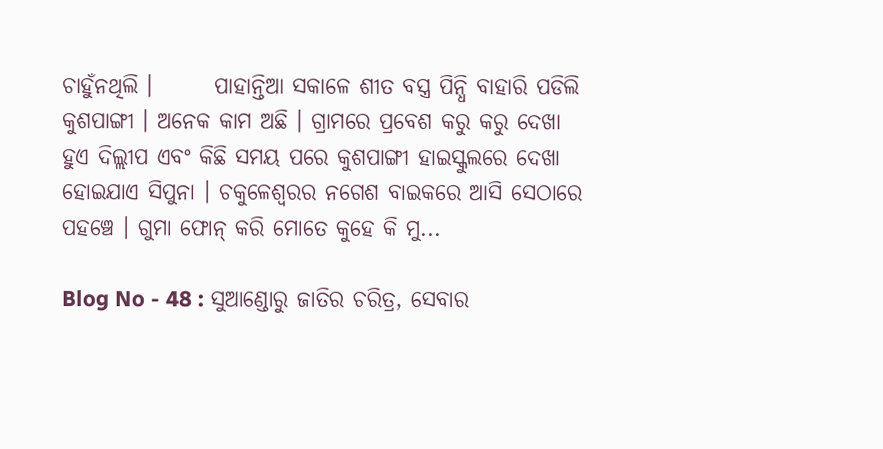ଚାହୁଁନଥିଲି ।       ପାହାନ୍ତିଆ ସକାଳେ ଶୀତ ବସ୍ତ୍ର ପିନ୍ଧି ବାହାରି ପଡିଲି କୁଶପାଙ୍ଗୀ । ଅନେକ କାମ ଅଛି । ଗ୍ରାମରେ ପ୍ରବେଶ କରୁ କରୁ ଦେଖା ହୁଏ ଦିଲ୍ଲୀପ ଏବଂ କିଛି ସମୟ ପରେ କୁଶପାଙ୍ଗୀ ହାଇସ୍କୁଲରେ ଦେଖା ହୋଇଯାଏ ସିପୁନା । ଚକୁଳେଶ୍ୱରର ନଗେଶ ବାଇକରେ ଆସି ସେଠାରେ ପହଞ୍ଚେ । ଗୁମା ଫୋନ୍ କରି ମୋତେ କୁହେ କି ମୁ...

Blog No - 48 : ସୁଆଣ୍ଡୋରୁ ଜାତିର ଚରିତ୍ର, ସେବାର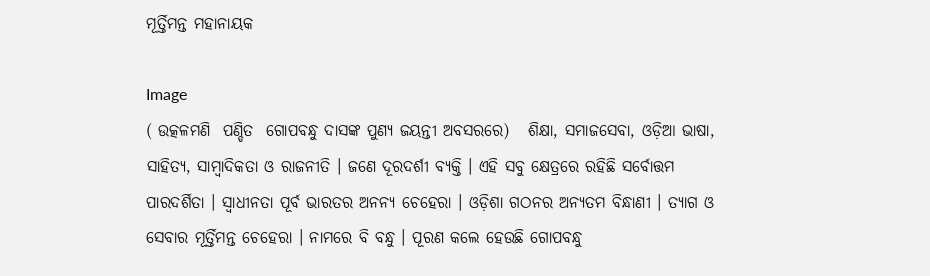ମୂର୍ତ୍ତିମନ୍ତ ମହାନାୟକ

Image
( ଉତ୍କଳମଣି  ପଣ୍ଡିତ  ଗୋପବନ୍ଧୁ ଦାସଙ୍କ ପୁଣ୍ୟ ଜୟନ୍ତୀ ଅବସରରେ)   ଶିକ୍ଷା, ସମାଜସେବା, ଓଡ଼ିଆ ଭାଷା, ସାହିତ୍ୟ, ସାମ୍ବାଦିକତା ଓ ରାଜନୀତି । ଜଣେ ଦୂରଦର୍ଶୀ ବ୍ୟକ୍ତି । ଏହି ସବୁ କ୍ଷେତ୍ରରେ ରହିଛି ସର୍ବୋତ୍ତମ ପାରଦର୍ଶିତା । ସ୍ୱାଧୀନତା ପୂର୍ବ ଭାରତର ଅନନ୍ୟ ଚେହେରା । ଓଡ଼ିଶା ଗଠନର ଅନ୍ୟତମ ବିନ୍ଧାଣୀ । ତ୍ୟାଗ ଓ ସେବାର ମୂର୍ତ୍ତିମନ୍ତ ଚେହେରା । ନାମରେ ବି ବନ୍ଧୁ । ପୂରଣ କଲେ ହେଉଛି ଗୋପବନ୍ଧୁ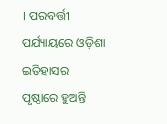। ପରବର୍ତ୍ତୀ ପର୍ଯ୍ୟାୟରେ ଓଡ଼ିଶା ଇତିହାସର ପୃଷ୍ଠାରେ ହୁଅନ୍ତି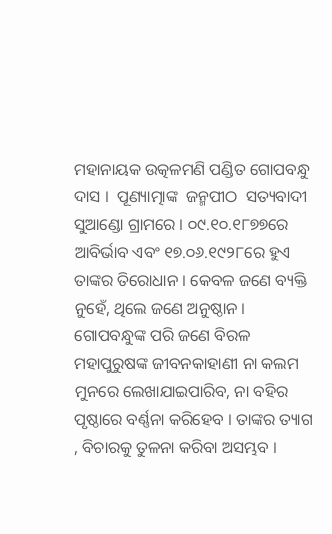ମହାନାୟକ ଉତ୍କଳମଣି ପଣ୍ଡିତ ଗୋପବନ୍ଧୁ ଦାସ ।  ପୂଣ୍ୟାତ୍ମାଙ୍କ  ଜନ୍ମପୀଠ  ସତ୍ୟବାଦୀ ସୁଆଣ୍ଡୋ ଗ୍ରାମରେ । ୦୯.୧୦.୧୮୭୭ରେ ଆବିର୍ଭାବ ଏବଂ ୧୭.୦୬.୧୯୨୮ରେ ହୁଏ ତାଙ୍କର ତିରୋଧାନ । କେବଳ ଜଣେ ବ୍ୟକ୍ତି ନୁହେଁ, ଥିଲେ ଜଣେ ଅନୁଷ୍ଠାନ । ଗୋପବନ୍ଧୁଙ୍କ ପରି ଜଣେ ବିରଳ ମହାପୁରୁଷଙ୍କ ଜୀବନକାହାଣୀ ନା କଲମ ମୁନରେ ଲେଖାଯାଇପାରିବ, ନା ବହିର ପୃଷ୍ଠାରେ ବର୍ଣ୍ଣନା କରିହେବ । ତାଙ୍କର ତ୍ୟାଗ , ବିଚାରକୁ ତୁଳନା କରିବା ଅସମ୍ଭବ ।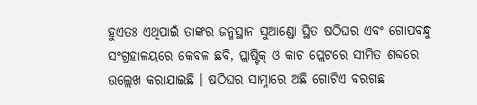ହୁଏତଃ ଏଥିପାଇଁ ତାଙ୍କର ଜନ୍ମସ୍ଥାନ ସୁଆଣ୍ଡୋ ସ୍ଥିତ ଷଠିଘର ଏବଂ ଗୋପବନ୍ଧୁ ସଂଗ୍ରହାଳୟରେ କେବଳ ଛବି, ପ୍ଲାଷ୍ଟିକ୍ ଓ କାଚ ପ୍ଲେଟରେ ସୀମିତ ଶବ୍ଦରେ ଉଲ୍ଲେଖ କରାଯାଇଛି । ଷଠିଘର ସାମ୍ନାରେ ଅଛି ଗୋଟିଏ ବରଗଛ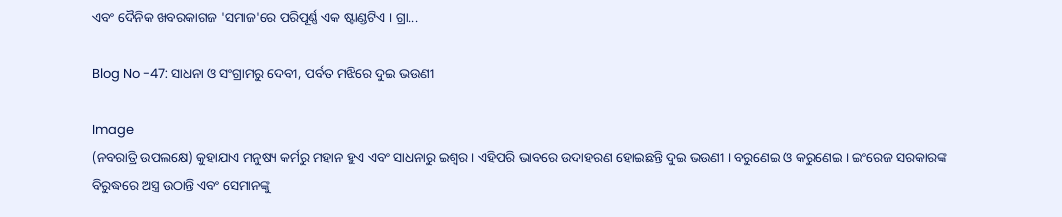ଏବଂ ଦୈନିକ ଖବରକାଗଜ 'ସମାଜ'ରେ ପରିପୂର୍ଣ୍ଣ ଏକ ଷ୍ଟାଣ୍ଡଟିଏ । ଗ୍ରା...

Blog No -47: ସାଧନା ଓ ସଂଗ୍ରାମରୁ ଦେବୀ, ପର୍ବତ ମଝିରେ ଦୁଇ ଭଉଣୀ

Image
(ନବରାତ୍ରି ଉପଲକ୍ଷେ) କୁହାଯାଏ ମନୁଷ୍ୟ କର୍ମରୁ ମହାନ ହୁଏ ଏବଂ ସାଧନାରୁ ଇଶ୍ୱର । ଏହିପରି ଭାବରେ ଉଦାହରଣ ହୋଇଛନ୍ତି ଦୁଇ ଭଉଣୀ । ବରୁଣେଇ ଓ କରୁଣେଇ । ଇଂରେଜ ସରକାରଙ୍କ ବିରୁଦ୍ଧରେ ଅସ୍ତ୍ର ଉଠାନ୍ତି ଏବଂ ସେମାନଙ୍କୁ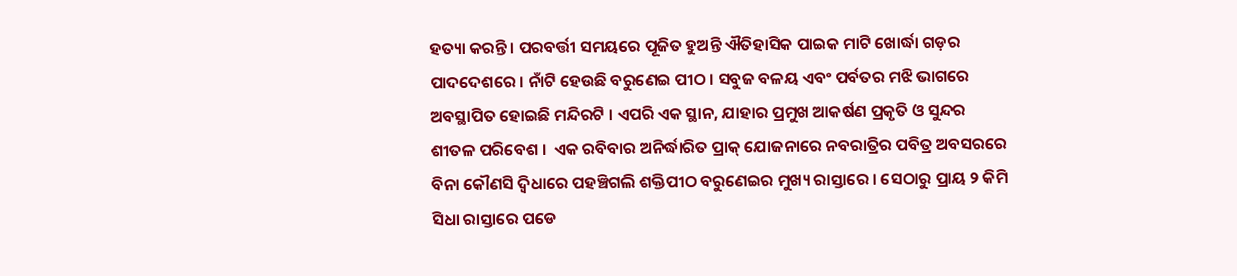ହତ୍ୟା କରନ୍ତି । ପରବର୍ତ୍ତୀ ସମୟରେ ପୂଜିତ ହୁଅନ୍ତି ଐତିହାସିକ ପାଇକ ମାଟି ଖୋର୍ଦ୍ଧା ଗଡ଼ର ପାଦଦେଶରେ । ନାଁଟି ହେଉଛି ବରୁଣେଇ ପୀଠ । ସବୁଜ ବଳୟ ଏବଂ ପର୍ବତର ମଝି ଭାଗରେ ଅବସ୍ଥାପିତ ହୋଇଛି ମନ୍ଦିରଟି । ଏପରି ଏକ ସ୍ଥାନ, ଯାହାର ପ୍ରମୁଖ ଆକର୍ଷଣ ପ୍ରକୃତି ଓ ସୁନ୍ଦର ଶୀତଳ ପରିବେଶ ।  ଏକ ରବିବାର ଅନିର୍ଦ୍ଧାରିତ ପ୍ରାକ୍ ଯୋଜନାରେ ନବରାତ୍ରିର ପବିତ୍ର ଅବସରରେ ବିନା କୌଣସି ଦ୍ୱିଧାରେ ପହଞ୍ଚିଗଲି ଶକ୍ତିପୀଠ ବରୁଣେଇର ମୁଖ୍ୟ ରାସ୍ତାରେ । ସେଠାରୁ ପ୍ରାୟ ୨ କିମି ସିଧା ରାସ୍ତାରେ ପଡେ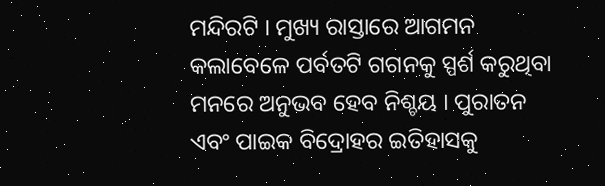ମନ୍ଦିରଟି । ମୁଖ୍ୟ ରାସ୍ତାରେ ଆଗମନ କଲାବେଳେ ପର୍ବତଟି ଗଗନକୁ ସ୍ପର୍ଶ କରୁଥିବା ମନରେ ଅନୁଭବ ହେବ ନିଶ୍ଚୟ । ପୁରାତନ ଏବଂ ପାଇକ ବିଦ୍ରୋହର ଇତିହାସକୁ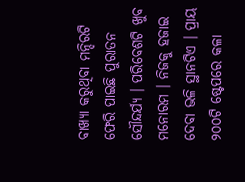ବାଖ୍ୟା କରୁଥିବା ମନ୍ଦିରଟି ଫେରି ପାଇଛି ପୁରାତନ ସୌନ୍ଦର୍ଯ୍ୟ । ପରିବେଶଟି ଖୁବ ମନୋରମ । ନିଜକୁ ହଜାଇ ଦେବା ଭଳି ସ୍ଥାନଟିଏ । ପ୍ରାୟ ୨୦୦ଟି ଷ୍ଟେପରେ କଳା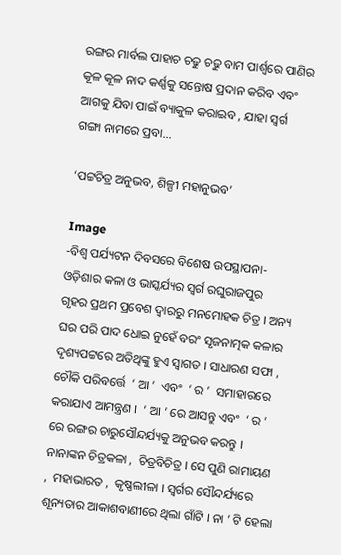ରଙ୍ଗର ମାର୍ବଲ ପାହାଚ ଚଢୁ ଚଢୁ ବାମ ପାର୍ଶ୍ୱରେ ପାଣିର କୂଳ କୂଳ ନାଦ କର୍ଣ୍ଣକୁ ସନ୍ତୋଷ ପ୍ରଦାନ କରିବ ଏବଂ ଆଗକୁ ଯିବା ପାଇଁ ବ୍ୟାକୁଳ କରାଇବ , ଯାହା ସ୍ୱର୍ଗ ଗଙ୍ଗା ନାମରେ ପ୍ରବା...

‘ପଟ୍ଟଚିତ୍ର ଅନୁଭବ, ଶିଳ୍ପୀ ମହାନୁଭବ’

Image
-ବିଶ୍ୱ ପର୍ଯ୍ୟଟନ ଦିବସରେ ବିଶେଷ ଉପସ୍ଥାପନା- ଓଡ଼ିଶାର କଳା ଓ ଭାସ୍କର୍ଯ୍ୟର ସ୍ୱର୍ଗ ରଘୁରାଜପୁର   ଗୃହର ପ୍ରଥମ ପ୍ରବେଶ ଦ୍ୱାରରୁ ମନମୋହକ ଚିତ୍ର । ଅନ୍ୟ ଘର ପରି ପାଦ ଧୋଇ ନୁହେଁ ବରଂ ସୃଜନାତ୍ମକ କଳାର ଦୃଶ୍ୟପଟ୍ଟରେ ଅତିଥିଙ୍କୁ ହୁଏ ସ୍ୱାଗତ । ସାଧାରଣ ସଫା ,  ଚୌକି ପରିବର୍ତ୍ତେ  ‘ ଆ ’  ଏବଂ  ‘ ର ’  ସମାହାରରେ କରାଯାଏ ଆମନ୍ତ୍ରଣ ।  ‘ ଆ ’ ରେ ଆସନ୍ତୁ ଏବଂ  ‘ ର ’  ରେ ରଙ୍ଗର ଚାରୁସୌନ୍ଦର୍ଯ୍ୟକୁ ଅନୁଭବ କରନ୍ତୁ । ନାନାଙ୍କନ ଚିତ୍ରକଳା ,  ଚିତ୍ରବିଚିତ୍ର । ସେ ପୁଣି ରାମାୟଣ ,  ମହାଭାରତ ,  କୃଷ୍ଣଲୀଳା । ସ୍ୱର୍ଗର ସୌନ୍ଦର୍ଯ୍ୟରେ ଶୂନ୍ୟତାର ଆକାଶବାଣୀରେ ଥିଲା ଗାଁଟି । ନା ’ ଟି ହେଲା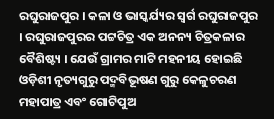ରଘୁରାଜପୁର । କଳା ଓ ଭାସ୍କର୍ଯ୍ୟର ସ୍ୱର୍ଗ ରଘୁରାଜପୁର । ରଘୁରାଜପୁରର ପଟ୍ଟଚିତ୍ର ଏକ ଅନନ୍ୟ ଚିତ୍ରକଳାର ବୈଶିଷ୍ଟ୍ୟ । ଯେଉଁ ଗ୍ରାମର ମାଟି ମହନୀୟ ହୋଇଛି ଓଡ଼ିଶୀ ନୃତ୍ୟଗୁରୁ ପଦ୍ମବିଭୂଷଣ ଗୁରୁ କେଳୁଚରଣ ମହାପାତ୍ର ଏବଂ ଗୋଟିପୁଅ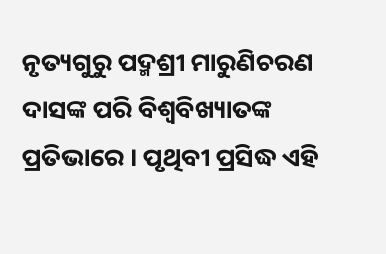ନୃତ୍ୟଗୁରୁ ପଦ୍ମଶ୍ରୀ ମାରୁଣିଚରଣ ଦାସଙ୍କ ପରି ବିଶ୍ୱବିଖ୍ୟାତଙ୍କ ପ୍ରତିଭାରେ । ପୃଥିବୀ ପ୍ରସିଦ୍ଧ ଏହି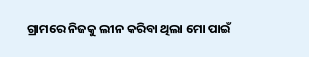ଗ୍ରାମରେ ନିଜକୁ ଲୀନ କରିବା ଥିଲା ମୋ ପାଇଁ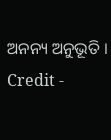ଅନନ୍ୟ ଅନୁଭୂତି । Credit -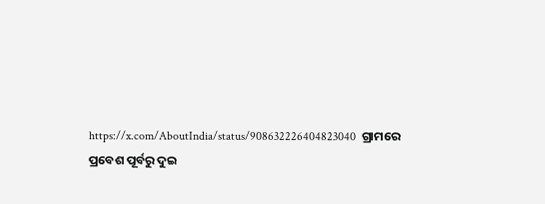https://x.com/AboutIndia/status/908632226404823040  ଗ୍ରାମରେ ପ୍ରବେଶ ପୂର୍ବରୁ ଦୁଇ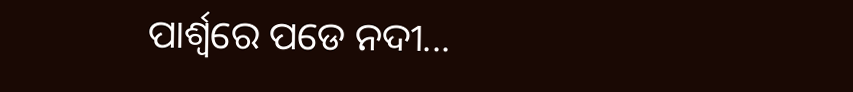ପାର୍ଶ୍ୱରେ ପଡେ ନଦୀ...